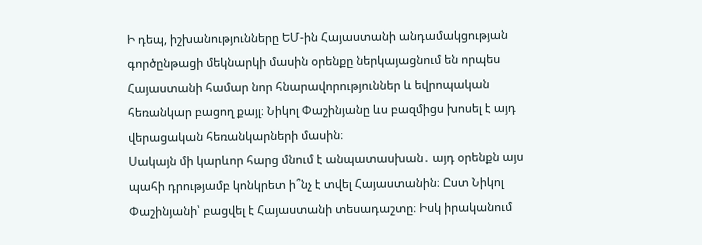Ի դեպ, իշխանությունները ԵՄ-ին Հայաստանի անդամակցության գործընթացի մեկնարկի մասին օրենքը ներկայացնում են որպես Հայաստանի համար նոր հնարավորություններ և եվրոպական հեռանկար բացող քայլ։ Նիկոլ Փաշինյանը ևս բազմիցս խոսել է այդ վերացական հեռանկարների մասին։
Սակայն մի կարևոր հարց մնում է անպատասխան․ այդ օրենքն այս պահի դրությամբ կոնկրետ ի՞նչ է տվել Հայաստանին։ Ըստ Նիկոլ Փաշինյանի՝ բացվել է Հայաստանի տեսադաշտը։ Իսկ իրականում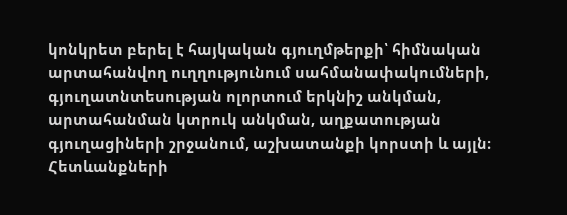կոնկրետ բերել է հայկական գյուղմթերքի՝ հիմնական արտահանվող ուղղությունում սահմանափակումների, գյուղատնտեսության ոլորտում երկնիշ անկման, արտահանման կտրուկ անկման, աղքատության գյուղացիների շրջանում, աշխատանքի կորստի և այլն։ Հետևանքների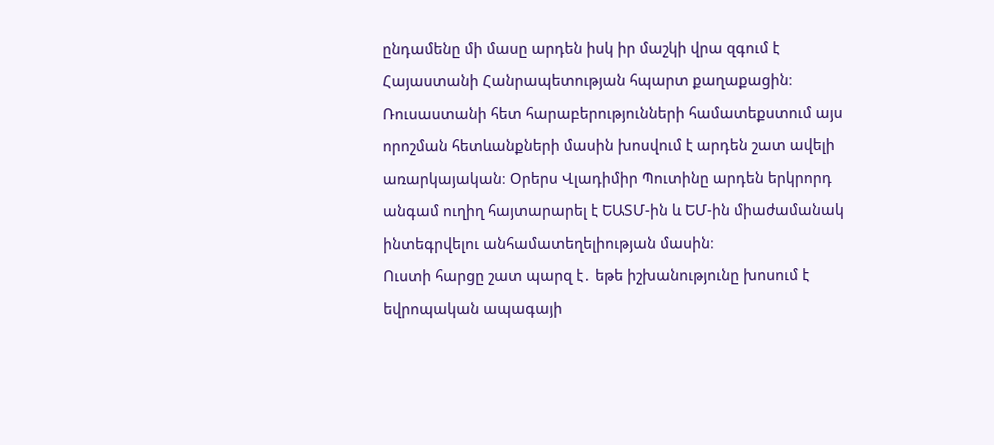ընդամենը մի մասը արդեն իսկ իր մաշկի վրա զգում է Հայաստանի Հանրապետության հպարտ քաղաքացին։
Ռուսաստանի հետ հարաբերությունների համատեքստում այս որոշման հետևանքների մասին խոսվում է արդեն շատ ավելի առարկայական։ Օրերս Վլադիմիր Պուտինը արդեն երկրորդ անգամ ուղիղ հայտարարել է ԵԱՏՄ-ին և ԵՄ-ին միաժամանակ ինտեգրվելու անհամատեղելիության մասին։
Ուստի հարցը շատ պարզ է․ եթե իշխանությունը խոսում է եվրոպական ապագայի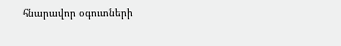հնարավոր օգուտների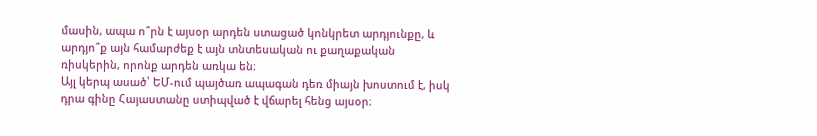մասին, ապա ո՞րն է այսօր արդեն ստացած կոնկրետ արդյունքը, և արդյո՞ք այն համարժեք է այն տնտեսական ու քաղաքական ռիսկերին, որոնք արդեն առկա են։
Այլ կերպ ասած՝ ԵՄ-ում պայծառ ապագան դեռ միայն խոստում է, իսկ դրա գինը Հայաստանը ստիպված է վճարել հենց այսօր։